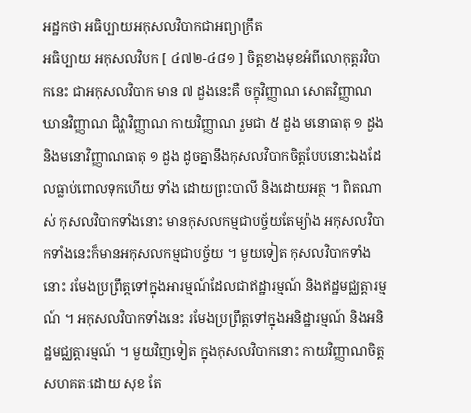អដ្ឋកថា អធិប្បាយអកុសលវិបាកជាអព្យាក្រឹត
អធិប្បាយ អកុសលវិបក [ ៤៧២-៤៨១ ] ចិត្តខាងមុខអំពីលោកុត្តរវិបាកនេះ ជាអកុសលវិបាក មាន ៧ ដួងនេះគឺ ចក្ខុវិញ្ញាណ សោតវិញ្ញាណ ឃានវិញ្ញាណ ជិវ្ហាវិញ្ញាណ កាយវិញ្ញាណ រួមជា ៥ ដួង មនោធាតុ ១ ដួង និងមនោវិញ្ញាណធាតុ ១ ដួង ដូចគ្នានឹងកុសលវិបាកចិត្តបែបនោះឯងដែលធ្លាប់ពោលទុកហើយ ទាំង ដោយព្រះបាលី និងដោយអត្ថ ។ ពិតណាស់ កុសលវិបាកទាំងនោះ មានកុសលកម្មជាបច្ច័យតែម្យ៉ាង អកុសលវិបាកទាំងនេះក៏មានអកុសលកម្មជាបច្ច័យ ។ មួយទៀត កុសលវិបាកទាំងនោះ រមែងប្រព្រឹត្តទៅក្នុងអារម្មណ៍ដែលជាឥដ្ឋារម្មណ៍ និងឥដ្ឋមជ្ឈត្តារម្មណ៍ ។ អកុសលវិបាកទាំងនេះ រមែងប្រព្រឹត្តទៅក្នុងអនិដ្ឋារម្មណ៍ និងអនិដ្ឋមជ្ឈត្តារម្មណ៍ ។ មួយវិញទៀត ក្នុងកុសលវិបាកនោះ កាយវិញ្ញាណចិត្តសហគតៈដោយ សុខ តែ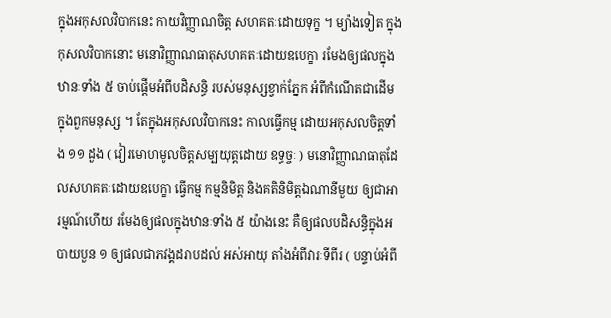ក្នុងអកុសលវិបាកនេះ កាយវិញ្ញាណចិត្ត សហគតៈដោយទុក្ខ ។ ម្យ៉ាងទៀត ក្នុងកុសលវិបាកនោះ មនោវិញ្ញាណធាតុសហគតៈដោយឧបេក្ខា រមែងឲ្យផលក្នុងឋានៈទាំង ៥ ចាប់ផ្តើមអំពីបដិសន្ធិ របស់មនុស្សខ្វាក់ភ្នែក អំពីកំណើតជាដើម ក្នុងពួកមនុស្ស ។ តែក្នុងអកុសលវិបាកនេះ កាលធ្វើកម្ម ដោយអកុសលចិត្តទាំង ១១ ដួង ( វៀរមោហមូលចិត្តសម្បយុត្តដោយ ឧទ្ធច្ចៈ ) មនោវិញ្ញាណធាតុដែលសហគតៈដោយឧបេក្ខា ធ្វើកម្ម កម្មនិមិត្ត និងគតិនិមិត្តឯណានីមួយ ឲ្យជាអារម្មណ៍ហើយ រមែងឲ្យផលក្នុងឋានៈទាំង ៥ យ៉ាងនេះ គឺឲ្យផលបដិសន្ធិក្នុងអបាយបួន ១ ឲ្យផលជាភវង្គដរាបដល់ អស់អាយុ តាំងអំពីវារៈទីពីរ ( បន្ទាប់អំពី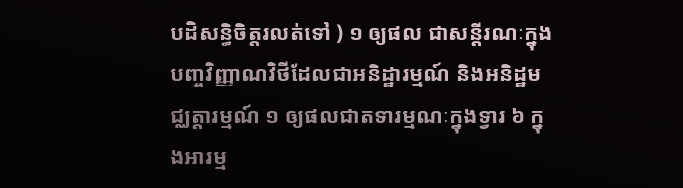បដិសន្ធិចិត្តរលត់ទៅ ) ១ ឲ្យផល ជាសន្តីរណៈក្នុងបញ្ចវិញ្ញាណវិថីដែលជាអនិដ្ឋារម្មណ៍ និងអនិដ្ឋមជ្ឈត្តារម្មណ៍ ១ ឲ្យផលជាតទារម្មណៈក្នុងទ្វារ ៦ ក្នុងអារម្ម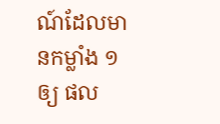ណ៍ដែលមានកម្លាំង ១ ឲ្យ ផល